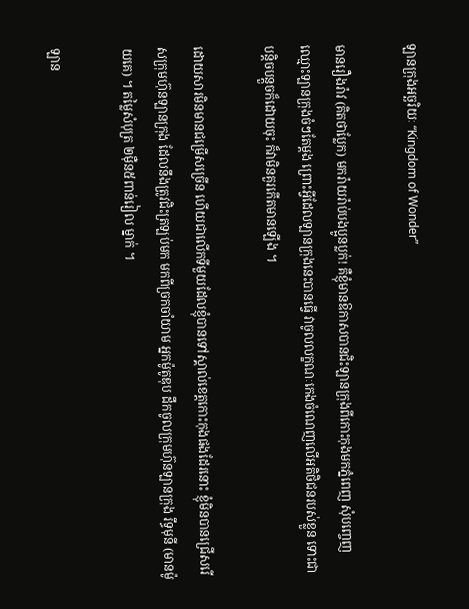ឡានក្រុងអច្ឆរិយៈ “Kingdom of Wonder”

មានរឿងរ៉ាវ (គិតថាប្លែក) មករ៉ាយរ៉ាប់បងប្អូនប្លក់! គឺខ្ញុំមានឱកាសបានជិះឡានក្រុងពីកោះកុងមកភ្នំពេញ សុំបញ្ចេញឈ្មោះឡានក្រុងចំៗតែម្តង ព្រោះអ្វីដែលឡានក្រុងនេះបានធ្វើ វាចូលលក្ខណៈកេងចំណេញលើអតិថិជនរបស់ខ្លួន ទោះជាបន្តិចបន្តួចក៏ដោយចុះ ក៏វាមិនគួរកើតមានឡើង ។

ដោយសារមិនមានជម្រើសច្រើន ហើយជាលើកទីមួយដែលខ្ញុំបានទៅស្គាល់ខេត្តកោះកុងផងដែរនោះ ខ្ញុំមិនបានជ្រើសរើសក្រុមហ៊ុនឡានក្រុង ដែលនឹងត្រូវជិះត្រឡប់មក មកពីច្រកចាំយាម អ្នកម៉ូតូឌុប ដឹកចូលក្រុមហ៊ុនឡានក្រុង រឹទ្ធមុនី (មានម៉ូយគេ) ។ តម្លៃសំបុត្រ ២ម៉ឺន៥ពាន់រៀល ម្នាក់ ។

ឡាន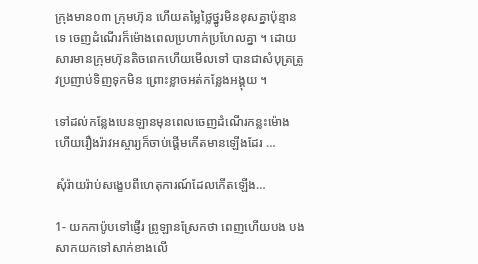ក្រុងមាន០៣ ក្រុមហ៊ុន ហើយតម្លៃថ្លៃថ្នូរមិនខុសគ្នាប៉ុន្មានទេ ចេញដំណើរក៏ម៉ោងពេលប្រហាក់ប្រហែលគ្នា ។ ដោយសារមានក្រុមហ៊ុនតិចពេកហើយមើលទៅ បានជាសំបុត្រត្រូវប្រញាប់ទិញទុកមិន ព្រោះខ្លាចអត់កន្លែងអង្គុយ ។

ទៅដល់កន្លែងបេនឡានមុនពេលចេញដំណើរកន្លះម៉ោង ហើយរឿងរ៉ាវអស្ចារ្យក៏ចាប់ផ្តើមកើតមានឡើងដែរ …

សុំរ៉ាយរ៉ាប់សង្ខេបពីហេតុការណ៍ដែលកើតឡើង…

1- យកកាប៉ូបទៅផ្ញើរ ព្រូឡានស្រែកថា ពេញហើយបង បងសាកយកទៅសាក់ខាងលើ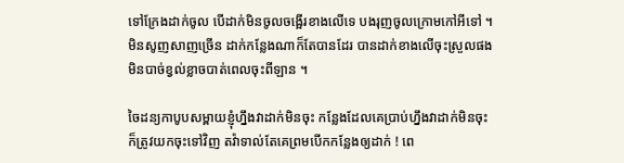ទៅក្រែងដាក់ចូល បើដាក់មិនចូលចង្អើរខាងលើទេ បងរុញចូលក្រោមកៅអីទៅ ។ មិនសូញសាញច្រើន ដាក់កន្លែងណាក៏តែបានដែរ បានដាក់ខាងលើចុះស្រួលផង មិនបាច់ខ្វល់ខ្លាចបាត់ពេលចុះពីឡាន ។

ចៃដន្យកាបូបសម្ពាយខ្ញុំហ្នឹងវាដាក់មិនចុះ កន្លែងដែលគេប្រាប់ហ្នឹងវាដាក់មិនចុះ ក៏ត្រូវយកចុះទៅវិញ តវ៉ាទាល់តែគេព្រមបើកកន្លែងឲ្យដាក់ ! ពេ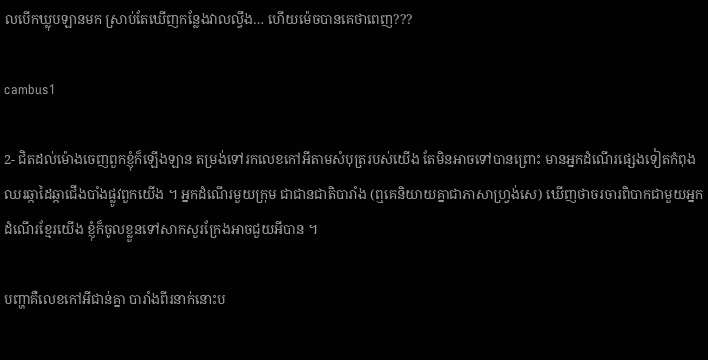លបើកឃ្លុបឡានមក ស្រាប់តែឃើញកន្លែងវាលល្វឹង… ហើយម៉េចបានគេថាពេញ???

cambus1

2- ជិតដល់ម៉ោងចេញពួកខ្ញុំក៏ឡើងឡាន តម្រង់ទៅរកលេខកៅអីតាមសំបុត្ររបស់យើង តែមិនអាចទៅបានព្រោះ មានអ្នកដំណើរផ្សេងទៀតកំពុងឈរឆ្កាដៃឆ្កាជើងបាំងផ្លូវពួកយើង ។ អ្នកដំណើរមួយក្រុម ជាជានជាតិបារាំង (ឮគេនិយាយគ្នាជាភាសាហ្វ្រង់សេ) ឃើញថាចរចារពិបាកជាមួយអ្នកដំណើរខ្មែរយើង ខ្ញុំក៏ចូលខ្លួនទៅសាកសួរក្រែងអាចជួយអីបាន ។

បញ្ហាគឺលេខកៅអីជាន់គ្នា បារាំងពីរនាក់នោះប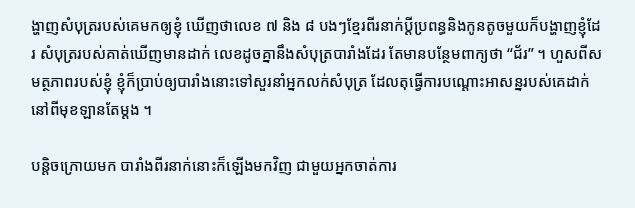ង្ហាញសំបុត្ររបស់គេមកឲ្យខ្ញុំ ឃើញថាលេខ ៧ និង ៨ បងៗខ្មែរពីរនាក់ប្តីប្រពន្ធនិងកូនតូចមួយក៏បង្ហាញខ្ញុំដែរ សំបុត្ររបស់គាត់ឃើញមានដាក់ លេខដូចគ្នានឹងសំបុត្របារាំងដែរ តែមានបន្ថែមពាក្យថា “ជ័រ” ។ ហួសពីសមត្ថភាពរបស់ខ្ញុំ ខ្ញុំក៏ប្រាប់ឲ្យបារាំងនោះទៅសួរនាំអ្នកលក់សំបុត្រ ដែលតុធ្វើការបណ្តោះអាសន្នរបស់គេដាក់នៅពីមុខឡានតែម្តង ។

បន្តិចក្រោយមក បារាំងពីរនាក់នោះក៏ឡើងមកវិញ ជាមួយអ្នកចាត់ការ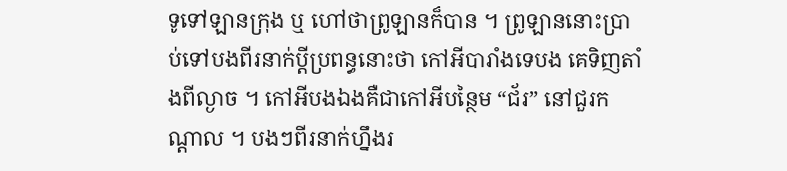ទូទៅឡានក្រុង ឬ ហៅថាព្រូឡានក៏បាន ។ ព្រូឡាននោះប្រាប់ទៅបងពីរនាក់ប្តីប្រពន្ធនោះថា កៅអីបារាំងទេបង គេទិញតាំងពីល្ងាច ។ កៅអីបងឯងគឺជាកៅអីបន្ថៃម “ជ័រ” នៅជួរកណ្តាល ។ បងៗពីរនាក់ហ្នឹងរ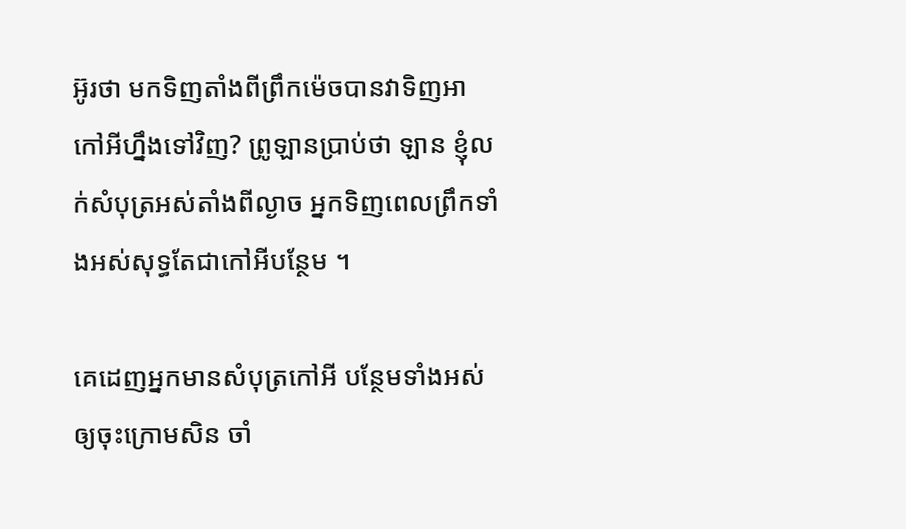អ៊ូរថា មកទិញតាំងពីព្រឹកម៉េចបានវាទិញអាកៅអីហ្នឹងទៅវិញ? ព្រូឡានប្រាប់ថា ឡាន ខ្ញុំលក់សំបុត្រអស់តាំងពីល្ងាច អ្នកទិញពេលព្រឹកទាំងអស់សុទ្ធតែជាកៅអីបន្ថែម ។

គេដេញអ្នកមានសំបុត្រកៅអី បន្ថែមទាំងអស់ឲ្យចុះក្រោមសិន ចាំ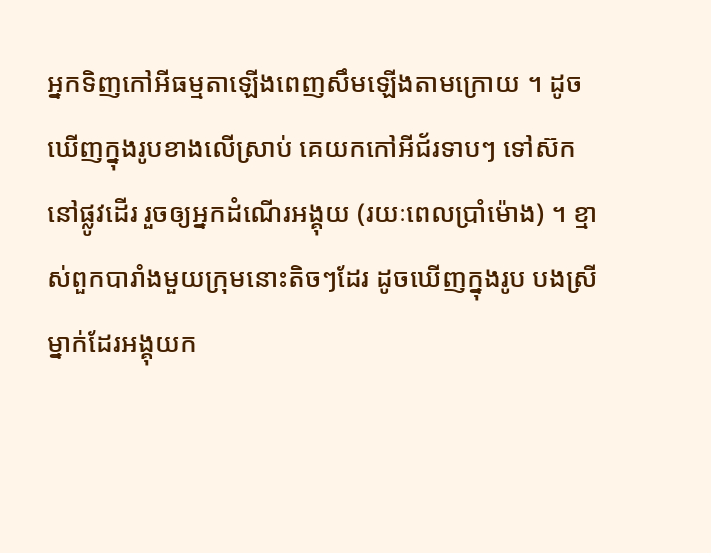អ្នកទិញកៅអីធម្មតាឡើងពេញសឹមឡើងតាមក្រោយ ។ ដូចឃើញក្នុងរូបខាងលើស្រាប់ គេយកកៅអីជ័រទាបៗ ទៅស៊កនៅផ្លូវដើរ រួចឲ្យអ្នកដំណើរអង្គុយ (រយៈពេលប្រាំម៉ោង) ។ ខ្មាស់ពួកបារាំងមួយក្រុមនោះតិចៗដែរ ដូចឃើញក្នុងរូប បងស្រីម្នាក់ដែរអង្គុយក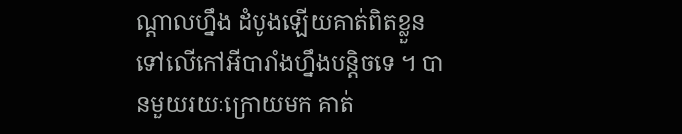ណ្តាលហ្នឹង ដំបូងឡើយគាត់ពិតខ្លួនទៅលើកៅអីបារាំងហ្នឹងបន្តិចទេ ។ បានមួយរយៈក្រោយមក គាត់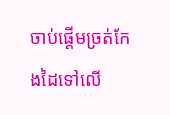ចាប់ផ្តើមច្រត់កែងដៃទៅលើ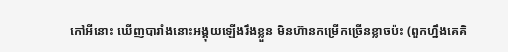កៅអីនោះ ឃើញបារាំងនោះអង្គុយឡើងរឹងខ្លួន មិនហ៊ានកម្រើកច្រើនខ្លាចប៉ះ (ពួកហ្នឹងគេគិ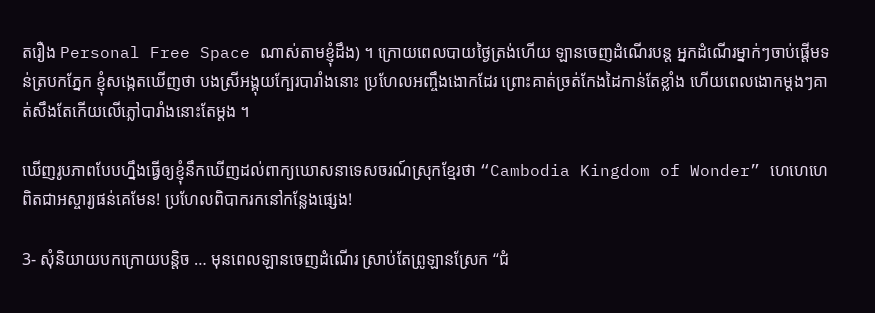តរឿង Personal Free Space ណាស់តាមខ្ញុំដឹង) ។ ក្រោយពេលបាយថ្ងៃត្រង់ហើយ ឡានចេញដំណើរបន្ត អ្នកដំណើរម្នាក់ៗចាប់ផ្តើមទន់ត្របកភ្នែក ខ្ញុំសង្កេតឃើញថា បងស្រីអង្គុយក្បែរបារាំងនោះ ប្រហែលអញ្ចឹងងោកដែរ ព្រោះគាត់ច្រត់កែងដៃកាន់តែខ្លាំង ហើយពេលងោកម្តងៗគាត់សឹងតែកើយលើភ្លៅបារាំងនោះតែម្តង ។

ឃើញរូបភាពបែបហ្នឹងធ្វើឲ្យខ្ញុំនឹកឃើញដល់ពាក្យឃោសនាទេសចរណ៍ស្រុកខ្មែរថា “Cambodia Kingdom of Wonder” ហេហេហេ ពិតជាអស្ចារ្យផន់គេមែន! ប្រហែលពិបាករកនៅកន្លែងផ្សេង!

3- សុំនិយាយបកក្រោយបន្តិច … មុនពេលឡានចេញដំណើរ ស្រាប់តែព្រូឡានស្រែក “ជំ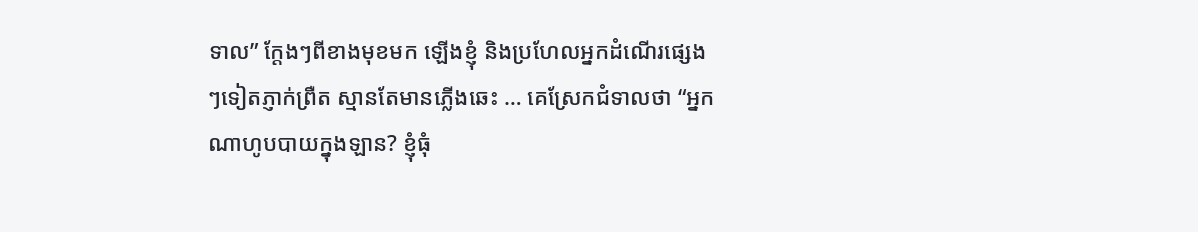ទាល” ក្តែងៗពីខាងមុខមក ឡើងខ្ញុំ និងប្រហែលអ្នកដំណើរផ្សេងៗទៀតភ្ញាក់ព្រឺត ស្មានតែមានភ្លើងឆេះ … គេស្រែកជំទាលថា “អ្នកណាហូបបាយក្នុងឡាន? ខ្ញុំធុំ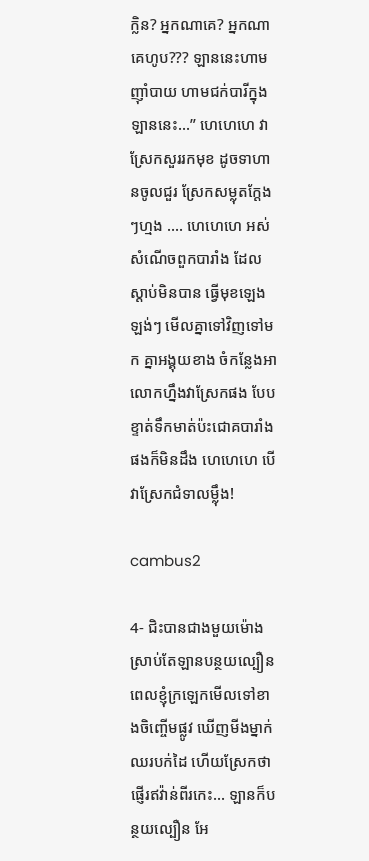ក្លិន? អ្នកណាគេ? អ្នកណាគេហូប??? ឡាននេះហាមញ៉ាំបាយ ហាមជក់បារីក្នុងឡាននេះ…” ហេហេហេ វាស្រែកសួររកមុខ ដូចទាហានចូលជួរ ស្រែកសម្លុតក្តែងៗហ្មង …. ហេហេហេ អស់សំណើចពួកបារាំង ដែលស្តាប់មិនបាន ធ្វើមុខឡេងឡង់ៗ មើលគ្នាទៅវិញទៅមក គ្នាអង្គុយខាង ចំកន្លែងអាលោកហ្នឹងវាស្រែកផង បែបខ្ទាត់ទឹកមាត់ប៉ះជោគបារាំងផងក៏មិនដឹង ហេហេហេ បើវាស្រែកជំទាលម្ល៉ឹង!

cambus2

4- ជិះបានជាងមួយម៉ោង ស្រាប់តែឡានបន្ថយល្បឿន ពេលខ្ញុំក្រឡេកមើលទៅខាងចិញ្ចើមផ្លូវ ឃើញមីងម្នាក់ឈរបក់ដៃ ហើយស្រែកថា ផ្ញើរឥវ៉ាន់ពីរកេះ… ឡានក៏បន្ថយល្បឿន អែ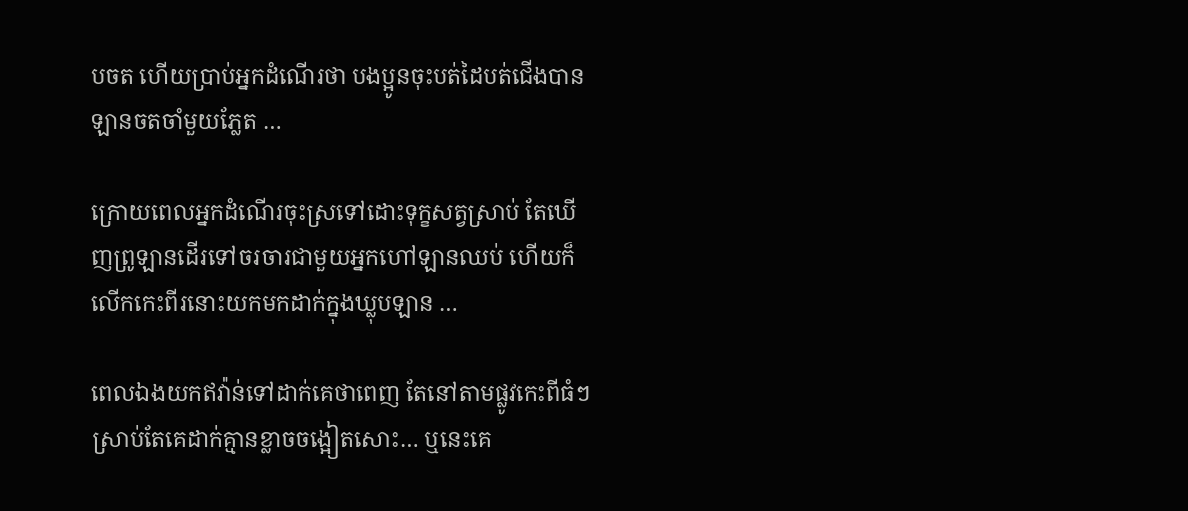បចត ហើយប្រាប់អ្នកដំណើរថា បងប្អូនចុះបត់ដៃបត់ជើងបាន ឡានចតចាំមួយភ្លែត …

ក្រោយពេលអ្នកដំណើរចុះស្រទៅដោះទុក្ខសត្វស្រាប់ តែឃើញព្រូឡានដើរទៅចរចារជាមួយអ្នកហៅឡានឈប់ ហើយក៏លើកកេះពីរនោះយកមកដាក់ក្នុងឃ្លុបឡាន …

ពេលឯងយកឥវ៉ាន់ទៅដាក់គេថាពេញ តែនៅតាមផ្លូវកេះពីធំៗស្រាប់តែគេដាក់គ្មានខ្លាចចង្អៀតសោះ… ឬនេះគេ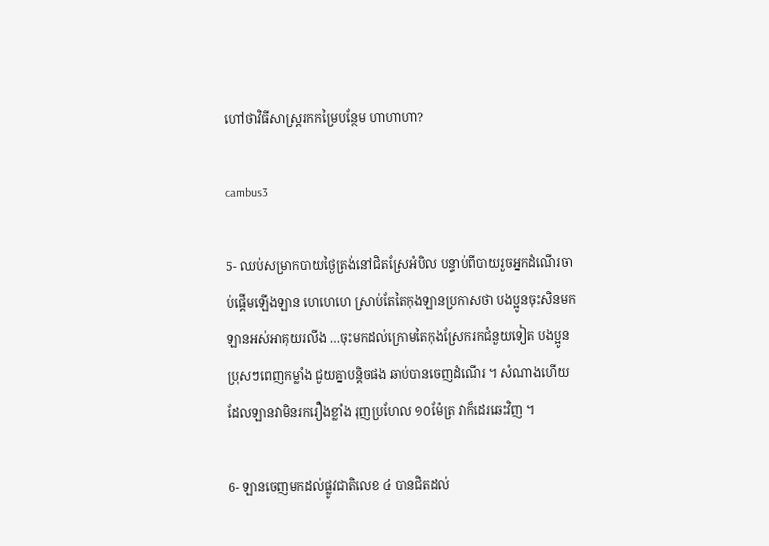ហៅថាវិធីសាស្ត្ររកកម្រៃបន្ថែម ហាហាហា?

cambus3

5- ឈប់សម្រាកបាយថ្ងៃត្រង់នៅជិតស្រែអំបិល បន្ទាប់ពីបាយរួចអ្នកដំណើរចាប់ផ្តើមឡើងឡាន ហេហេហេ ស្រាប់តែតៃកុងឡានប្រកាសថា បងប្អូនចុះសិនមក ឡានអស់អាគុយរលីង …ចុះមកដល់ក្រោមតៃកុងស្រែករកជំនួយទៀត បងប្អូនប្រុសៗពេញកម្លាំង ជួយគ្នាបន្តិចផង ឆាប់បានចេញដំណើរ ។ សំណាងហើយដែលឡានវាមិនរករឿងខ្លាំង រុញប្រហែល ១០ម៉ែត្រ វាក៏ដេរឆេះវិញ ។

6- ឡានចេញមកដល់ផ្លូវជាតិលេខ ៤ បានជិតដល់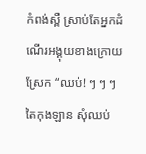កំពង់ស្ពឺ ស្រាប់តែអ្នកដំណើរអង្គុយខាងក្រោយស្រែក “ឈប់! ៗ ៗ ៗ តៃកុងឡាន សុំឈប់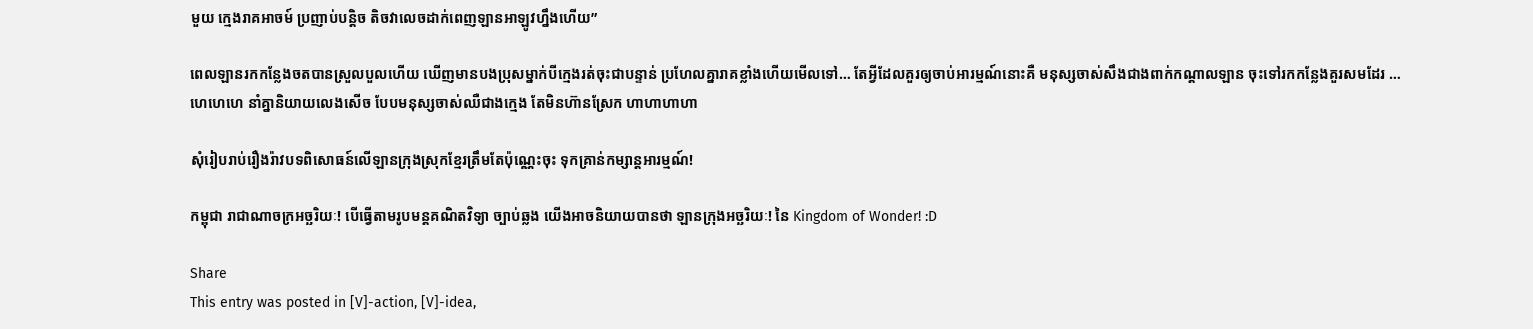មួយ ក្មេងរាគអាចម៍ ប្រញាប់បន្តិច តិចវាលេចដាក់ពេញឡានអាឡូវហ្នឹងហើយ”

ពេលឡានរកកន្លែងចតបានស្រួលបួលហើយ ឃើញមានបងប្រុសម្នាក់បីក្មេងរត់ចុះជាបន្ទាន់ ប្រហែលគ្នារាគខ្លាំងហើយមើលទៅ… តែអ្វីដែលគួរឲ្យចាប់អារម្មណ៍នោះគឺ មនុស្សចាស់សឹងជាងពាក់កណ្តាលឡាន ចុះទៅរកកន្លែងគួរសមដែរ … ហេហេហេ នាំគ្នានិយាយលេងសើច បែបមនុស្សចាស់ឈឺជាងក្មេង តែមិនហ៊ានស្រែក ហាហាហាហា

សុំរៀបរាប់រឿងរ៉ាវបទពិសោធន៍លើឡានក្រុងស្រុកខ្មែរត្រឹមតែប៉ុណ្ណេះចុះ ទុកគ្រាន់កម្សាន្តអារម្មណ៍!

កម្ពុជា រាជាណាចក្រអច្ឆរិយៈ! បើធ្វើតាមរូបមន្តគណិតវិទ្យា ច្បាប់ឆ្លង យើងអាចនិយាយបានថា ឡានក្រុងអច្ឆរិយៈ! នៃ Kingdom of Wonder! :D

Share
This entry was posted in [V]-action, [V]-idea,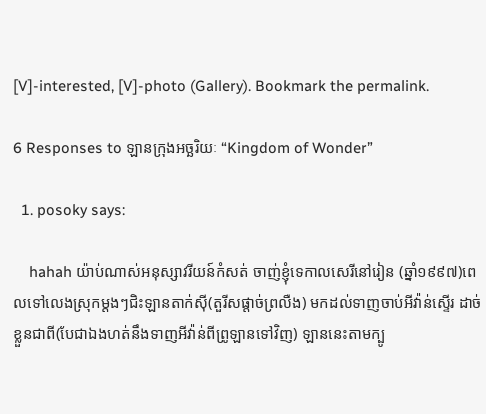[V]-interested, [V]-photo (Gallery). Bookmark the permalink.

6 Responses to ឡានក្រុងអច្ឆរិយៈ “Kingdom of Wonder”

  1. posoky says:

    hahah យ៉ាប់ណាស់អនុស្សាវរីយន៍កំសត់ ចាញ់ខ្ញុំទេកាលសេរីនៅរៀន (ឆ្នាំ១៩៩៧)ពេលទៅលេងស្រុកម្តងៗជិះឡានតាក់ស៊ី(តួរីសផ្តាច់ព្រលឺង) មកដល់ទាញចាប់អីវ៉ាន់ស្ទើរ ដាច់ខ្លួនជាពី(បែជាឯងហត់នឹងទាញអីវ៉ាន់ពីព្រូឡានទៅវិញ) ឡាននេះតាមក្បូ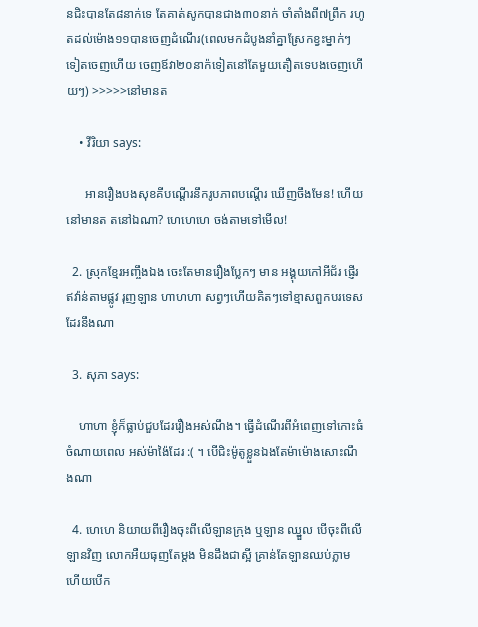នជិះបានតែ៨នាក់ទេ តែគាត់សូកបានជាង៣០នាក់ ចាំតាំងពី៧ព្រឹក រហូតដល់ម៉ោង១១បានចេញដំណើរ(ពេលមកដំបូងនាំគ្នាស្រែកខ្វះម្នាក់ៗ ទៀតចេញហើយ ចេញឪវា២០នាក៉ទៀតនៅតែមួយតឿតទេបងចេញហើយៗ) >>>>>នៅមានត

    • វីរិយា says:

      អានរឿងបងសុខគីបណ្តើរនឹករូបភាពបណ្តើរ ឃើញចឹងមែន! ហើយនៅមានត តនៅឯណា? ហេហេហេ ចង់តាមទៅមើល!

  2. ស្រុកខ្មែរអញ្ចឹងឯង ចេះតែមានរឿងប្លែកៗ មាន អង្គុយកៅអីជ័រ ផ្ញើរឥវ៉ាន់តាមផ្លូវ រុញឡាន ហាហហា សព្វៗហើយគិតៗទៅខ្មាសពួកបរទេសដែរនឹងណា

  3. សុភា says:

    ហាហា ខ្ញុំក៏ធ្លាប់ជួបដែររឿងអស់ណឹង។ ធ្វើដំណើរពីអំពេញទៅកោះធំ ចំណាយពេល អស់ម៉ាង៉ៃដែរ :( ។ បើជិះម៉ូតូខ្លួនឯងតែម៉ាម៉ោងសោះណឹងណា

  4. ហេហេ និយាយពីរឿងចុះពីលើឡានក្រុង ឬឡាន ឈ្នួល បើចុះពីលើឡានវិញ លោកអឺយធុញតែម្តង មិនដឹងជាស្អី គ្រាន់តែឡានឈប់ភ្លាម ហើយបើក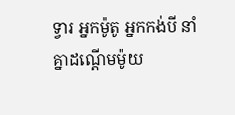ទ្វារ អ្នកម៉ូតូ អ្នកកង់បី នាំគ្នាដណ្តើមម៉ូយ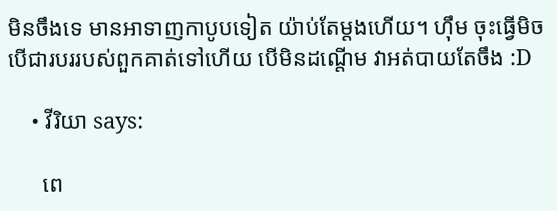មិនចឹងទេ មានអាទាញកាបូបទៀត យ៉ាប់តែម្តងហើយ។ ហ៊ឹម ចុះធ្វើមិចបើជារបររបស់ពួកគាត់ទៅហើយ បើមិនដណ្តើម វាអត់បាយតែចឹង :D

    • វីរិយា says:

      ពេ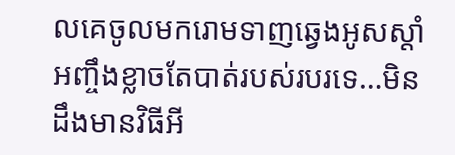លគេចូលមករោមទាញឆ្វេងអូសស្តាំអញ្ចឹងខ្លាចតែបាត់របស់របរទេ…មិនដឹងមានវិធីអី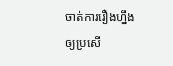ចាត់ការរឿងហ្នឹងឲ្យប្រសើ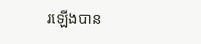រឡើងបាន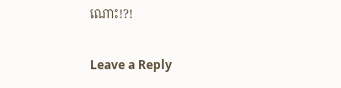ណោះ!?!

Leave a Reply